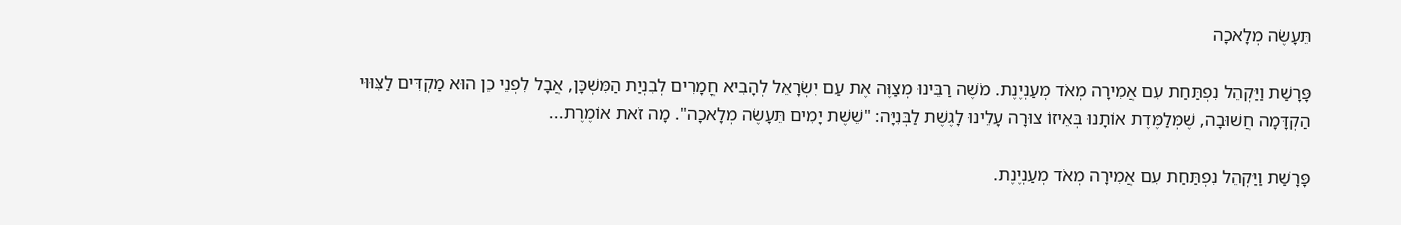תֵּעָשֶׂה מְלָאכָה

פָּרָשַׁת וַיַּקְהֵל נִפְתַּחַת עִם אֲמִירָה מְאֹד מְעַנְיֶנֶת. מֹשֶׁה רַבֵּינוּ מְצַוֶּה אֶת עַם יִשְׂרָאֵל לְהָבִיא חֳמָרִים לְבִנְיַת הַמִּשְׁכָּן, אֲבָל לִפְנֵי כֵן הוּא מַקְדִּים לַצִּוּוּי הַקְדָּמָה חֲשׁוּבָה, שֶׁמְּלַמֶּדֶת אוֹתָנוּ בְּאֵיזוֹ צוּרָה עָלֵינוּ לָגֶשֶׁת לַבְּנִיָּה: "שֵׁשֶׁת יָמִים תֵּעָשֶׂה מְלָאכָה". מָה זֹאת אוֹמֶרֶת...

פָּרָשַׁת וַיַּקְהֵל נִפְתַּחַת עִם אֲמִירָה מְאֹד מְעַנְיֶנֶת.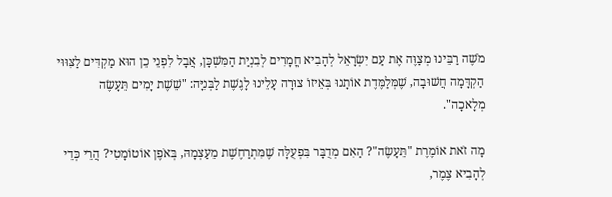מֹשֶׁה רַבֵּינוּ מְצַוֶּה אֶת עַם יִשְׂרָאֵל לְהָבִיא חֳמָרִים לְבִנְיַת הַמִּשְׁכָּן, אֲבָל לִפְנֵי כֵן הוּא מַקְדִּים לַצִּוּוּי הַקְדָּמָה חֲשׁוּבָה, שֶׁמְּלַמֶּדֶת אוֹתָנוּ בְּאֵיזוֹ צוּרָה עָלֵינוּ לָגֶשֶׁת לַבְּנִיָּה: "שֵׁשֶׁת יָמִים תֵּעָשֶׂה מְלָאכָה".

מָה זֹאת אוֹמֶרֶת "תֵּעָשֶׂה"? הַאִם מְדֻבָּר בִּפְעֻלָּה שֶׁמִּתְרַחֶשֶׁת מֵעַצְמָהּ, בְּאֹפֶן אוֹטוֹמָטִי? הֲרֵי כְּדֵי לְהָבִיא צֶמֶר,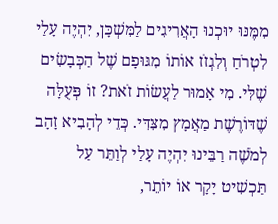מִמֶּנּוּ יוּכְנוּ הָאֲרִיגִים לַמִּשְׁכָּן, יִהְיֶה עָלַי לִטְרֹחַ וְלִגְזֹז אוֹתוֹ מִגּוּפָם שֶׁל הַכְּבָשִׂים שֶׁלִּי. מִי אָמוּר לַעֲשׂוֹת זֹאת? זוֹ פְּעֻלָּה שֶׁדּוֹרֶשֶׁת מַאֲמָץ מִצִּדִּי. כְּדֵי לְהָבִיא זָהָב לְמֹשֶׁה רַבֵּינוּ יִהְיֶה עָלַי לְוַתֵּר עַל תַּכְשִׁיט יָקָר אוֹ יוֹתֵר,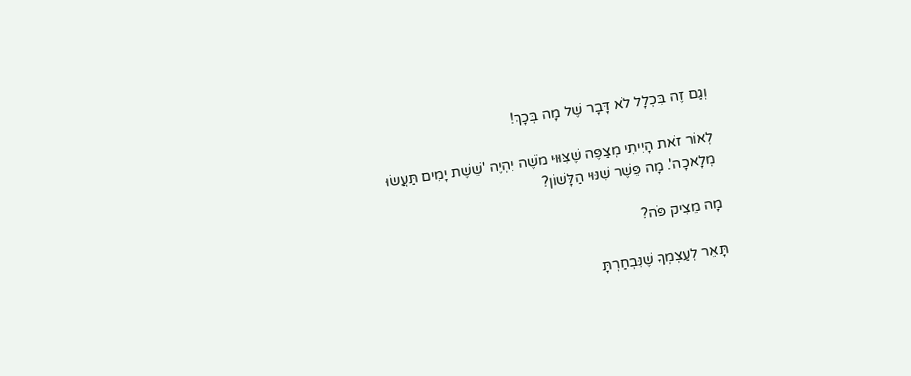וְגַם זֶה בִּכְלָל לֹא דָּבָר שֶׁל מָה בְּכָךְ!

לְאוֹר זֹאת הָיִיתִי מְצַפֶּה שֶׁצִּוּוּי מֹשֶׁה יִהְיֶה 'שֵׁשֶׁת יָמִים תַּעֲשׂוּ מְלָאכָה'. מָה פֵּשֶׁר שִׁנּוּי הַלָּשׁוֹן?

מָה מֵצִיק פֹּה?

תָּאֵר לְעַצְמְךָ שֶׁנִּבְחַרְתָּ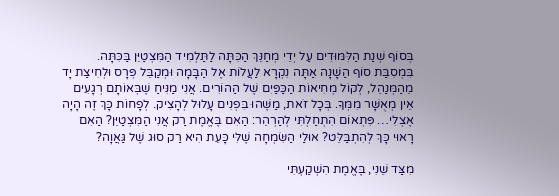בְּסוֹף שְׁנַת הַלִּמּוּדִים עַל יְדֵי מְחַנֵּךְ הַכִּתָּה לַתַּלְמִיד הַמִּצְטַיֵּן בַּכִּתָּה. בִּמְסִבַּת סוֹף הַשָׁנָה אַתָּה נִקְרָא לַעֲלוֹת אֶל הַבָּמָה וּמְקַבֵּל פְּרָס וּלְחִיצַת יָד מֵהַמְּנַהֵל, לְקוֹל מְחִיאוֹת הַכַּפַּיִם שֶׁל הַהוֹרִים. אֲנִי מַנִּיחַ שֶׁבְּאוֹתָם רְגָעִים אֵין מְאֻשָּׁר מִמְּךָ. בְּכָל זֹאת, מַשֶּׁהוּ בִּפְנִים עָלוּל לְהָצִיק. לְפָחוֹת כָּךְ זֶה הָיָה אֶצְלִי… פִּתְאוֹם הִתְחַלְתִּי לְהַרְהֵר: הַאִם בֶּאֱמֶת רַק אֲנִי הַמִּצְטַיֵּן? הַאִם רָאוּי כָּךְ לְהִתְבַּלֵּט? אוּלַי הַשִּׂמְחָה שֶׁלִּי כָּעֵת הִיא רַק סוּג שֶׁל גַּאֲוָה?

מִצַּד שֵׁנִי, בֶּאֱמֶת הִשְׁקַעְתִּי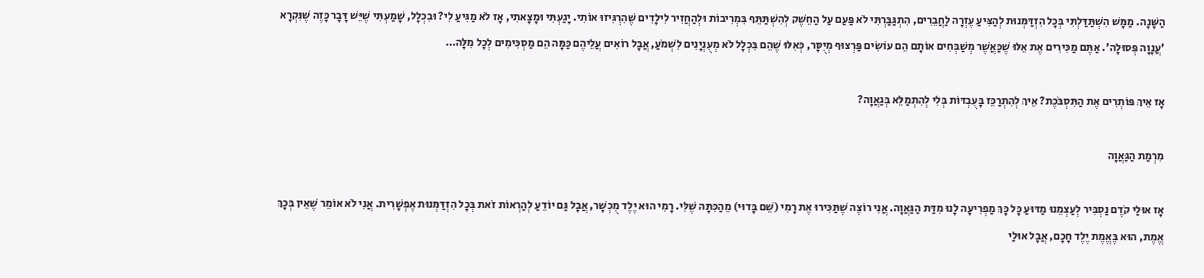הַשָּׁנָה. מַמָּשׁ הִשְׁתַּדַּלְתִּי בְּכָל הִזְדַּמְּנוּת לְהַצִּיעַ עֶזְרָה לַחֲבֵרִים, הִתְגַּבַּרְתִּי לֹא פַּעַם עַל הַחֵשֶׁק לְהִשְׁתַּתֵּף בִּמְרִיבוֹת וּלְהַחֲזִיר לִילָדִים שֶׁהִרְגִּיזוּ אוֹתִי. יָגַעְתִּי וּמָצָאתִי, אָז לֹא מַגִּיעַ לִי? וּבִכְלָל, שָׁמַעְתִּי שֶׁיֵּשׁ דָּבָר כָּזֶה שֶׁנִּקְרָא 'עֲנָוָה פְּסוּלָה'. אַתֶּם מַכִּירִים אֶת אֵלּוּ שֶׁכַּאֲשֶׁר מְשַׁבְּחִים אוֹתָם הֵם עוֹשִׂים פַּרְצוּף מְיֻסָּר, כְּאִלּוּ שֶׁהֵם בִּכְלָל לֹא מְעֻנְיָנִים לִשְׁמֹעַ, אֲבָל רוֹאִים עֲלֵיהֶם כַּמָּה הֵם מַסְכִּימִים לְכָל מִלָּה…

אָז אֵיךְ פּוֹתְרִים אֶת הַתִּסְבֹּכֶת? אֵיךְ לְהִתְרַכֵּז בָּעֻבְדּוֹת בְּלִי לְהִתְמַלֵּא בְּגַאֲוָה?

מִרְמַת הַגַּאֲוָה

אָז אוּלַי קֹדֶם נַסְבִּיר לְעַצְמֵנוּ מַדּוּעַ כָּל כָּךְ מַפְרִיעָה לָנוּ מִדַּת הַגַּאֲוָה. אֲנִי רוֹצֶה שֶׁתַּכִּירוּ אֶת רָמִי (שֵׁם בָּדוּי) מֵהַכִּתָּה שֶׁלִּי. רָמִי הוּא יֶלֶד מֻכְשָׁר, אֲבָל גַּם יוֹדֵעַ לְהַרְאוֹת זֹאת בְּכָל הִזְדַּמְּנוּת אֶפְשָׁרִית. אֲנִי לֹא אוֹמֵר שֶׁאֵין בְּכָךְ אֱמֶת, הוּא בֶּאֱמֶת יֶלֶד חָכָם, אֲבָל אוּלַי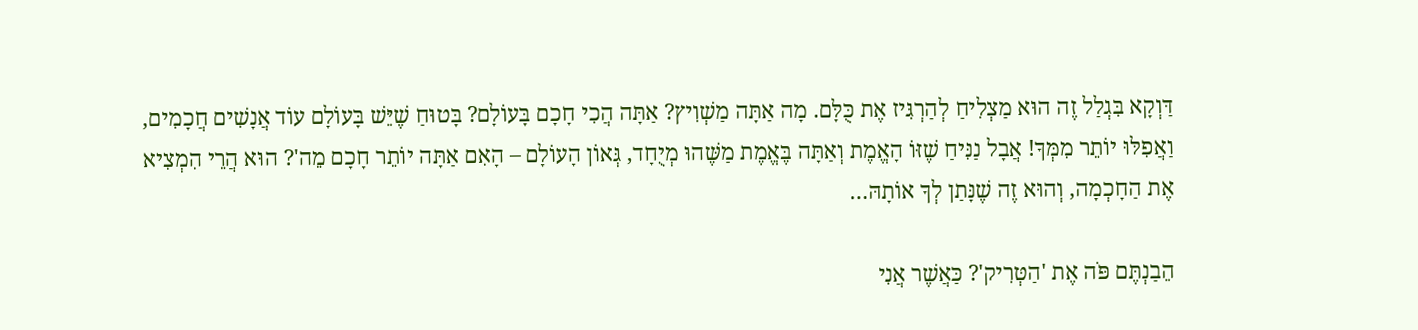דַּוְקָא בִּגְלַל זֶה הוּא מַצְלִיחַ לְהַרְגִּיז אֶת כֻּלָּם. מָה אַתָּה מַשְׁוִיץ? אַתָּה הֲכִי חָכָם בָּעוֹלָם? בָּטוּחַ שֶׁיֵּשׁ בָּעוֹלָם עוֹד אֲנָשִׁים חֲכָמִים, וַאֲפִלּוּ יוֹתֵר מִמְּךָ! אֲבָל נַנִּיחַ שֶׁזּוֹ הָאֱמֶת וְאַתָּה בֶּאֱמֶת מַשֶּׁהוּ מְיֻחָד, גְּאוֹן הָעוֹלָם – הָאִם אַתָּה יוֹתֵר חָכָם מֵה'? הוּא הֲרֵי הִמְצִיא אֶת הַחָכְמָה, וְהוּא זֶה שֶׁנָּתַן לְךָ אוֹתָהּ…

הֵבַנְתֶּם פֹּה אֶת 'הַטְּרִיק'? כַּאֲשֶׁר אֲנִי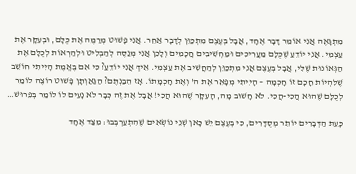מִתְגָּאֶה אֲנִי אוֹמֵר דָּבָר אֶחָד, אֲבָל בְּעֶצֶם מִתְכַּוֵּן לְדָבָר אַחֵר. אֲנִי פָּשׁוּט מְרַמֶּה אֶת כֻּלָּם, וּבְעִקָּר אֶת עַצְמִי. אֲנִי יוֹדֵעַ שֶׁכֻּלָּם מַעֲרִיכִים וּמַחְשִׁיבִים חֲכָמִים וְלָכֵן אֲנִי מְנַסֶּה לְהַבְלִיט וּלְהַרְאוֹת לְכֻלָּם אֶת הַגְּאוֹנוּת שֶׁלִּי, אֲבָל בְּעֶצֶם אֲנִי מִתְכַּוֵּן לְהַחֲשִׁיב אֶת עַצְמִי. אֵיךְ אֲנִי יוֹדֵעַ? כִּי אִם בֶּאֱמֶת הָיִיתִי חוֹשֵׁב שֶׁלִּהְיוֹת חָכָם זוֹ חָכְמָה – הָיִיתִי מְפָאֵר אֶת ה' וְאֶת חָכְמָתוֹ. אָז הֵבַנְתֶּם? הַגַּאַוְתָן פָּשׁוּט רוֹצֶה לוֹמַר לְכֻלָּם שֶׁהוּא הֲכִי-הֲכִי. לֹא חָשׁוּב מָה, הָעִקָּר שֶׁהוּא הֲכִי! אֲבָל אֶת זֶה כְּבָר לֹא נָעִים לוֹ לוֹמַר בְּפֵרוּשׁ…

כָּעֵת הַדְּבָרִים יוֹתֵר מְסֻדָּרִים, כִּי בְּעֶצֶם יֵשׁ כָּאן שְׁנֵי נוֹשְׂאִים שֶׁהִתְעַרְבְּבוּ: מִצַּד אֶחָד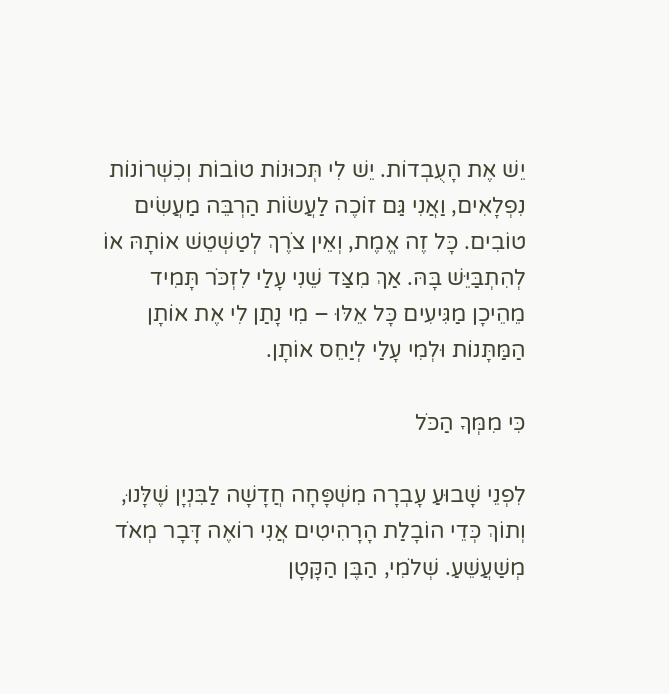יֵשׁ אֶת הָעֻבְדוֹת. יֵשׁ לִי תְּכוּנוֹת טוֹבוֹת וְכִשְׁרוֹנוֹת נִפְלָאִים, וַאֲנִי גַּם זוֹכֶה לַעֲשׂוֹת הַרְבֵּה מַעֲשִׂים טוֹבִים. כָּל זֶה אֱמֶת, וְאֵין צֹרֶךְ לְטַשְׁטֵשׁ אוֹתָהּ אוֹ לְהִתְבַּיֵּשׁ בָּהּ. אַךְ מִצַּד שֵׁנִי עָלַי לִזְכֹּר תָּמִיד מֵהֵיכָן מַגִּיעִים כָּל אֵלּוּ – מִי נָתַן לִי אֶת אוֹתָן הַמַּתָּנוֹת וּלְמִי עָלַי לְיַחֵס אוֹתָן.

כִּי מִמְּךָ הַכֹּל

לִפְנֵי שָׁבוּעַ עָבְרָה מִשְׁפָּחָה חֲדָשָׁה לַבִּנְיָן שֶׁלָּנוּ, וְתוֹךְ כְּדֵי הוֹבָלַת הָרָהִיטִים אֲנִי רוֹאֶה דָּבָר מְאֹד מְשַׁעֲשֵׁעַ. שְׁלֹמִי, הַבֶּן הַקָּטָן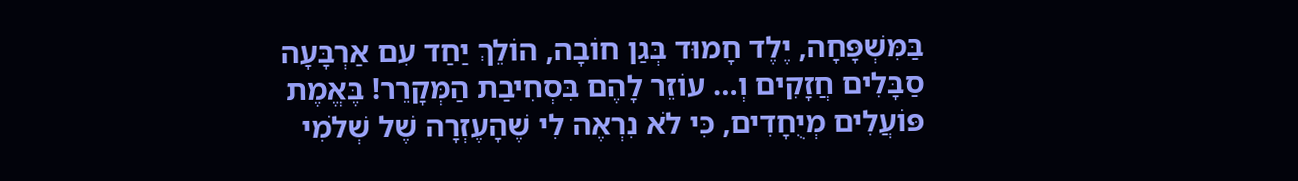בַּמִּשְׁפָּחָה, יֶלֶד חָמוּד בְּגַן חוֹבָה, הוֹלֵךְ יַחַד עִם אַרְבָּעָה סַבָּלִים חֲזָקִים וְ… עוֹזֵר לָהֶם בִּסְחִיבַת הַמְּקָרֵר! בֶּאֱמֶת פּוֹעֲלִים מְיֻחָדִים, כִּי לֹא נִרְאֶה לִי שֶׁהָעֶזְרָה שֶׁל שְׁלֹמִי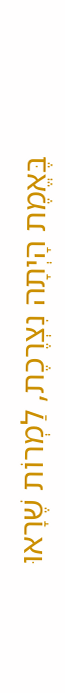בֶּאֱמֶת הָיְתָה נִצְרֶכֶת, לַמְרוֹת שֶׁרָאוּ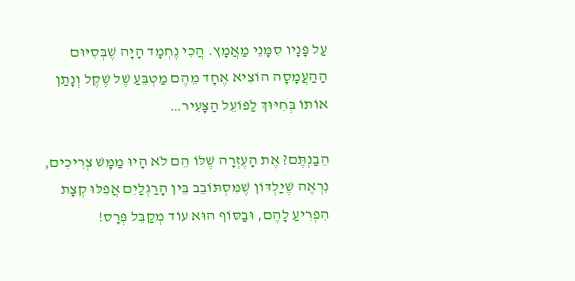עַל פָּנָיו סִמָּנֵי מַאֲמָץ. הֲכִי נֶחְמָד הָיָה שֶׁבְּסִיּוּם הַהַעֲמָסָה הוֹצִיא אֶחָד מֵהֶם מַטְבֵּעַ שֶׁל שֶׁקֶל וְנָתַן אוֹתוֹ בְּחִיּוּךְ לַפּוֹעֵל הַצָּעִיר…

הֵבַנְתֶּם? אֶת הָעֶזְרָה שֶׁלּוֹ הֵם לֹא הָיוּ מַמָּשׁ צְרִיכִים, נִרְאֶה שֶׁיַלְדּוֹן שֶׁמִּסְתּוֹבֵב בֵּין הָרַגְלַיִם אֲפִלּוּ קְצָת הִפְרִיעַ לָהֶם, וּבַסּוֹף הוּא עוֹד מְקַבֵּל פְּרָס!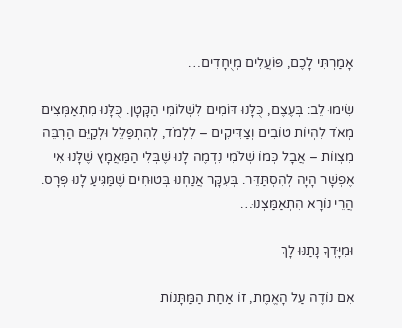אָמַרְתִּי לָכֶם, פּוֹעֲלִים מְיֻחָדִים…

שִׂימוּ לֵב: בְּעֶצֶם, כֻּלָּנוּ דּוֹמִים לִשְׁלוֹמִי הַקָּטָן. כֻּלָּנוּ מִתְאַמְּצִים מְאֹד לִהְיוֹת טוֹבִים וְצַדִּיקִים – לִלְמֹד, לְהִתְפַּלֵּל וּלְקַיֵּם הַרְבֵּה מִצְווֹת – אֲבָל כְּמוֹ שְׁלֹמִי נִדְמֶה לָנוּ שֶׁבְּלִי הַמַּאֲמָץ שֶׁלָּנוּ אִי אֶפְשָׁר הָיָה לְהִסְתַּדֵּר. בְּעִקָּר אֲנַחְנוּ בְּטוּחִים שֶׁמַּגִּיעַ לָנוּ פְּרָס. הֲרֵי נוֹרָא הִתְאַמַּצְנוּ…

וּמִיָּדְךָ נָתַנּוּ לָךְ

אִם נוֹדֶה עַל הָאֱמֶת, זוֹ אַחַת הַמַּתָּנוֹת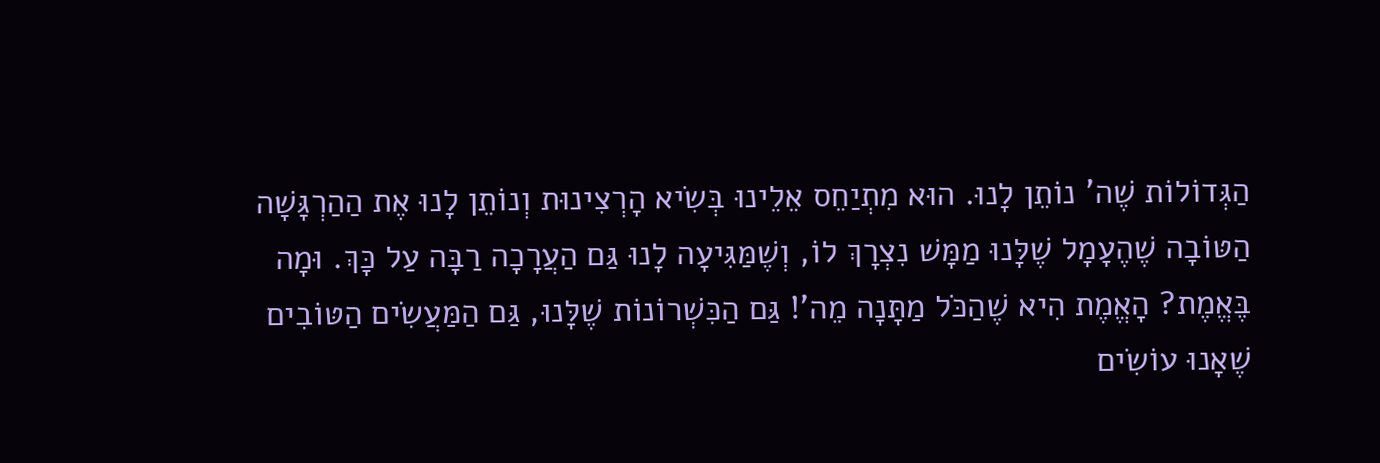הַגְּדוֹלוֹת שֶׁה' נוֹתֵן לָנוּ. הוּא מִתְיַחֵס אֵלֵינוּ בְּשִׂיא הָרְצִינוּת וְנוֹתֵן לָנוּ אֶת הַהַרְגָּשָׁה הַטּוֹבָה שֶׁהֶעָמָל שֶׁלָּנוּ מַמָּשׁ נִצְרָךְ לוֹ, וְשֶׁמַּגִּיעָה לָנוּ גַּם הַעֲרָכָה רַבָּה עַל כָּךְ. וּמָה בֶּאֱמֶת? הָאֱמֶת הִיא שֶׁהַכֹּל מַתָּנָה מֵה'! גַּם הַכִּשְׁרוֹנוֹת שֶׁלָּנוּ, גַּם הַמַּעֲשִׂים הַטּוֹבִים שֶׁאָנוּ עוֹשִׂים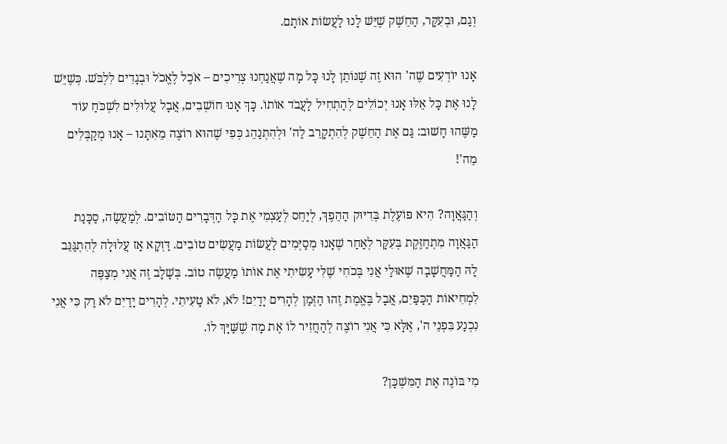וְגַם, וּבְעִקָּר, הַחֵשֶׁק שֶׁיֵּשׁ לָנוּ לַעֲשׂוֹת אוֹתָם.

אָנוּ יוֹדְעִים שֶׁה' הוּא זֶה שֶׁנּוֹתֵן לָנוּ כָּל מָה שֶׁאֲנַחְנוּ צְרִיכִים – אֹכֶל לֶאֱכֹל וּבְגָדִים לִלְבֹּשׁ. כְּשֶׁיֵּשׁ לָנוּ אֶת כָּל אֵלּוּ אָנוּ יְכוֹלִים לְהַתְחִיל לַעֲבֹד אוֹתוֹ. כָּךְ אָנוּ חוֹשְׁבִים, אֲבָל עֲלוּלִים לִשְׁכֹּחַ עוֹד מַשֶּׁהוּ חָשׁוּב: גַּם אֶת הַחֵשֶׁק לְהִתְקָרֵב לַה' וּלְהִתְנַהֵג כְּפִי שֶׁהוּא רוֹצֶה מֵאִתָּנוּ – אָנוּ מְקַבְּלִים מֵה'!

וְהַגַּאֲוָה? הִיא פּוֹעֶלֶת בְּדִיּוּק הַהֵפֶךְ, לְיַחֵס לְעַצְמִי אֶת כָּל הַדְּבָרִים הַטּוֹבִים. לְמַעֲשֶׂה, סַכָּנַת הַגַּאֲוָה מִתְחַזֶּקֶת בְּעִקָּר לְאַחַר שֶׁאָנוּ מְסַיְּמִים לַעֲשׂוֹת מַעֲשִׂים טוֹבִים. דַּוְקָא אָז עֲלוּלָה לְהִתְגַּנֵּב לָהּ הַמַּחֲשָׁבָה שֶׁאוּלַי אֲנִי בְּכֹחִי שֶׁלִּי עָשִׂיתִי אֶת אוֹתוֹ מַעֲשֶׂה טוֹב. בְּשָׁלָב זֶה אֲנִי מְצַפֶּה לִמְחִיאוֹת הַכַּפַּיִם, אֲבָל בֶּאֱמֶת זֶהוּ הַזְּמַן לְהָרִים יָדַיִם! לֹא, לֹא טָעִיתִי. לְהָרִים יָדַיִם לֹא רַק כִּי אֲנִי נִכְנַע בִּפְנֵי ה', אֶלָּא כִּי אֲנִי רוֹצֶה לְהַחֲזִיר לוֹ אֶת מָה שֶׁשַּׁיָּךְ לוֹ.

מִי בּוֹנֶה אֶת הַמִּשְׁכָּן?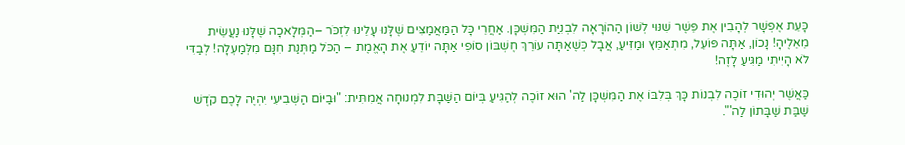כָּעֵת אֶפְשָׁר לְהָבִין אֶת פֵּשֶׁר שִׁנּוּי לְשׁוֹן הַהוֹרָאָה לִבְנִיַּת הַמִּשְׁכָּן. אַחֲרֵי כָּל הַמַּאֲמַצִּים שֶׁלָּנוּ עָלֵינוּ לִזְכֹּר –הַמְּלָאכָה שֶׁלָּנוּ נַעֲשֵׂית מֵאֵלֶיהָ! נָכוֹן, אַתָּה פּוֹעֵל, מִתְאַמֵּץ וּמַזִּיעַ, אֲבָל כְּשֶׁאַתָּה עוֹרֵךְ חֶשְׁבּוֹן סוֹפִי אַתָּה יוֹדֵעַ אֶת הָאֱמֶת – הַכֹּל מַתְּנַת חִנָּם מִלְּמַעְלָה! לְבַדִּי לֹא הָיִיתִי מַגִּיעַ לָזֶה!

כַּאֲשֶׁר יְהוּדִי זוֹכֶה לִבְנוֹת כָּךְ בְּלִבּוֹ אֶת הַמִּשְׁכָּן לַה' הוּא זוֹכֶה לְהַגִּיעַ בְּיוֹם הַשַּׁבָּת לִמְנוּחָה אֲמִתִּית: "וּבַיּוֹם הַשְּׁבִיעִי יִהְיֶה לָכֶם קֹדֶשׁ שַׁבַּת שַׁבָּתוֹן לַה'".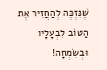שֶׁנִּזְכֶּה לְהַחֲזִיר אֶת הַטּוֹב לִבְעָלָיו וּבְשִׂמְחָה!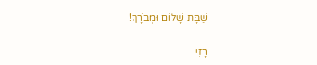שַׁבָּת שָׁלוֹם וּמְבֹרָךְ!

רָזִי